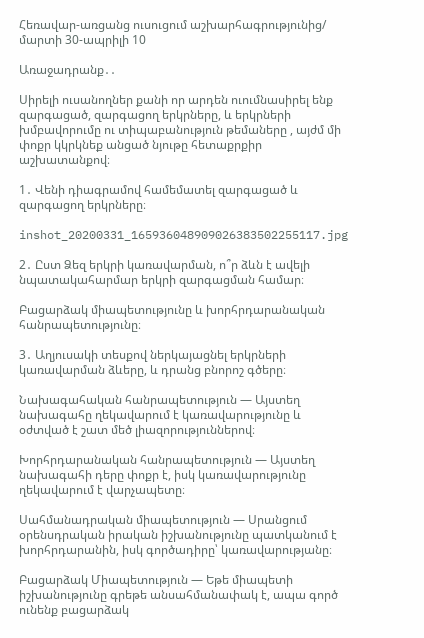Հեռավար-առցանց ուսուցում աշխարհագրությունից/ մարտի 30-ապրիլի 10

Առաջադրանք․․

Սիրելի ուսանողներ քանի որ արդեն ուումնասիրել ենք զարգացած, զարգացող երկրները, և երկրների խմբավորումը ու տիպաբանություն թեմաները , այժմ մի փոքր կկրկնեք անցած նյութը հետաքրքիր աշխատանքով։

1․ Վենի դիագրամով համեմատել զարգացած և զարգացող երկրները։

inshot_20200331_165936048909026383502255117.jpg

2․ Ըստ Ձեզ երկրի կառավարման, ո՞ր ձևն է ավելի նպատակահարմար երկրի զարգացման համար։

Բացարձակ միապետությունը և խորհրդարանական հանրապետությունը։

3․ Աղյուսակի տեսքով ներկայացնել երկրների կառավարման ձևերը, և դրանց բնորոշ գծերը։

Նախագահական հանրապետություն — Այստեղ նախագահը ղեկավարում է կառավարությունը և օժտված է շատ մեծ լիազորություններով։

Խորհրդարանական հանրապետություն — Այստեղ նախագահի դերը փոքր է, իսկ կառավարությունը ղեկավարում է վարչապետը։

Սահմանադրական միապետություն — Սրանցում օրենսդրական իրական իշխանությունը պատկանում է խորհրդարանին, իսկ գործադիրը՝ կառավարությանը։

Բացարձակ Միապետություն — Եթե միապետի իշխանությունը գրեթե անսահմանափակ է, ապա գործ ունենք բացարձակ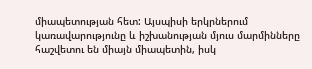միապետության հետ: Այսպիսի երկրներում կառավարությունը և իշխանության մյուս մարմինները հաշվետու են միայն միապետին, իսկ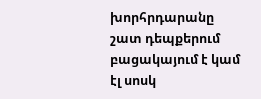խորհրդարանը շատ դեպքերում բացակայում է կամ էլ սոսկ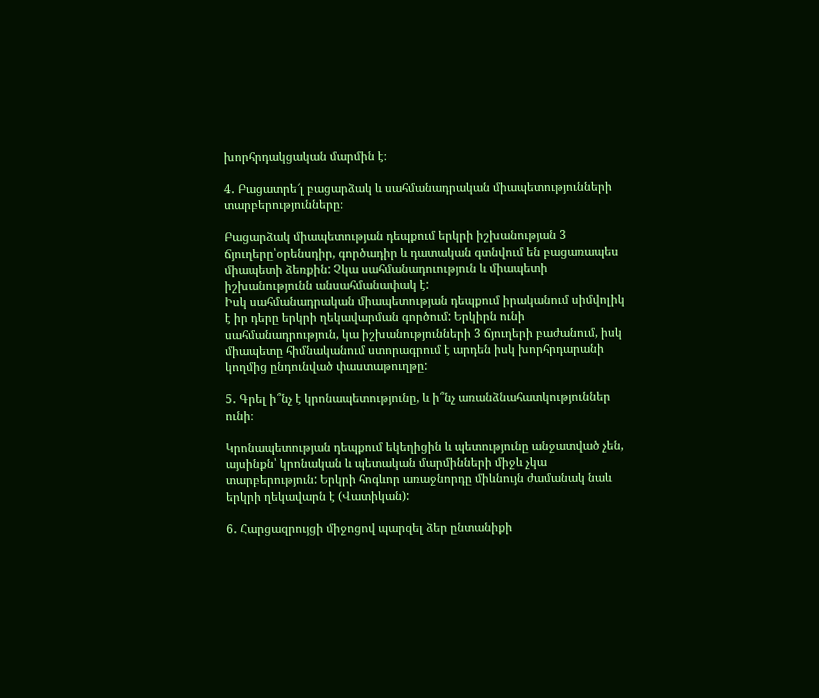խորհրդակցական մարմին է։

4․ Բացատրե՜լ բացարձակ և սահմանադրական միապետությունների տարբերությունները։

Բացարձակ միապետության դեպքում երկրի իշխանության 3 ճյուղերը՝օրենսդիր, գործադիր և դատական գտնվում են բացառապես միապետի ձեռքին: Չկա սահմանադուություն և միապետի իշխանությունն անսահմանափակ է:
Իսկ սահմանադրական միապետության դեպքում իրականում սիմվոլիկ է իր դերը երկրի ղեկավարման գործում: Երկիրն ունի սահմանադրություն, կա իշխանությունների 3 ճյուղերի բաժանում, իսկ միապետը հիմնականում ստորագրում է արդեն իսկ խորհրդարանի կողմից ընդունված փաստաթուղթը:

5․ Գրել ի՞նչ է կրոնապետությունը, և ի՞նչ առանձնահատկություններ ունի։

Կրոնապետության դեպքում եկեղիցին և պետությունը անջատված չեն, այսինքն՝ կրոնական և պետական մարմինների միջև չկա տարբերություն: Երկրի հոգևոր առաջնորդը միևնույն ժամանակ նաև երկրի ղեկավարն է (Վատիկան):

6․ Հարցազրույցի միջոցով պարզել ձեր ընտանիքի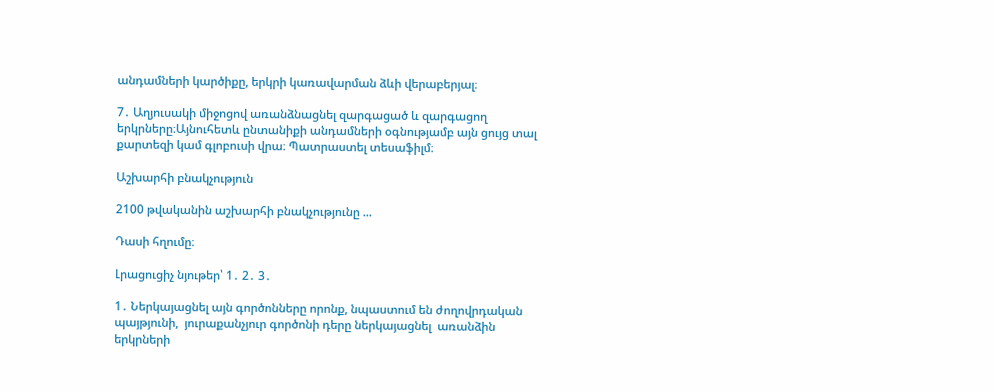անդամների կարծիքը, երկրի կառավարման ձևի վերաբերյալ։

7․ Աղյուսակի միջոցով առանձնացնել զարգացած և զարգացող երկրները։Այնուհետև ընտանիքի անդամների օգնությամբ այն ցույց տալ քարտեզի կամ գլոբուսի վրա։ Պատրաստել տեսաֆիլմ։

Աշխարհի բնակչություն

2100 թվականին աշխարհի բնակչությունը ...

Դասի հղումը։

Լրացուցիչ նյութեր՝ 1․ 2․ 3․

1․ Ներկայացնել այն գործոնները որոնք, նպաստում են ժողովրդական պայթյունի,  յուրաքանչյուր գործոնի դերը ներկայացնել  առանձին երկրների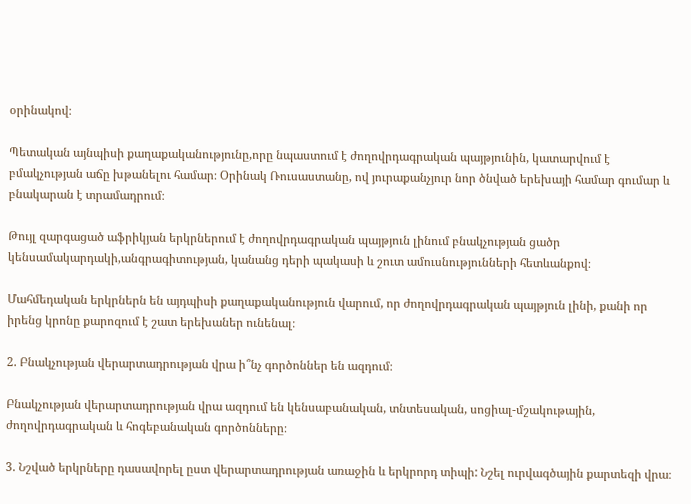օրինակով։

Պետական այնպիսի քաղաքականությունը,որը նպաստում է ժողովրդագրական պայթյունին, կատարվում է բմակչության աճը խթանելու համար։ Օրինակ Ռուսաստանը, ով յուրաքանչյուր նոր ծնված երեխայի համար գումար և բնակարան է տրամադրում։

Թույլ զարգացած աֆրիկյան երկրներում է ժողովրդագրական պայթյուն լինում բնակչության ցածր կենսամակարդակի,անգրագիտության, կանանց դերի պակասի և շուտ ամուսնությունների հետևանքով։

Մահմեդական երկրներն են այդպիսի քաղաքականություն վարում, որ ժողովրդագրական պայթյուն լինի, քանի որ իրենց կրոնը քարոզում է շատ երեխաներ ունենալ։

2. Բնակչության վերարտադրության վրա ի՞նչ գործոններ են ազդում։

Բնակչության վերարտադրության վրա ազդում են կենսաբանական, տնտեսական, սոցիալ-մշակութային, ժողովրդագրական և հոգեբանական գործոնները։

3. Նշված երկրները դասավորել ըստ վերարտադրության առաջին և երկրորդ տիպի: Նշել ուրվագծային քարտեզի վրա։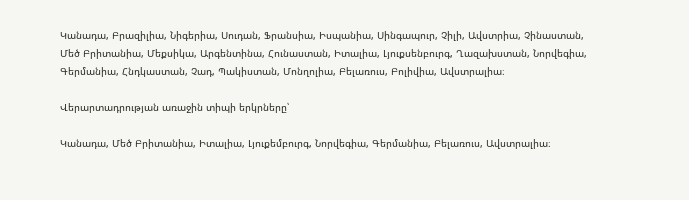Կանադա, Բրազիլիա, Նիգերիա, Սուդան, Ֆրանսիա, Իսպանիա, Սինգապուր, Չիլի, Ավստրիա, Չինաստան, Մեծ Բրիտանիա, Մեքսիկա, Արգենտինա, Հունաստան, Իտալիա, Լյուքսենբուրգ, Ղազախստան, Նորվեգիա, Գերմանիա, Հնդկաստան, Չադ, Պակիստան, Մոնղոլիա, Բելառուս, Բոլիվիա, Ավստրալիա։

Վերարտադրության առաջին տիպի երկրները՝

Կանադա, Մեծ Բրիտանիա, Իտալիա, Լյուքեմբուրգ, Նորվեգիա, Գերմանիա, Բելառուս, Ավստրալիա։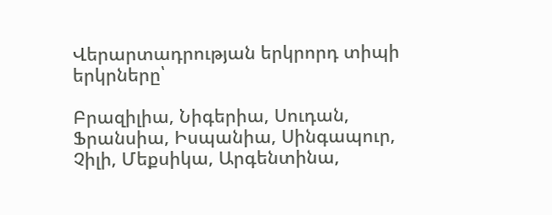Վերարտադրության երկրորդ տիպի երկրները՝

Բրազիլիա, Նիգերիա, Սուդան, Ֆրանսիա, Իսպանիա, Սինգապուր, Չիլի, Մեքսիկա, Արգենտինա,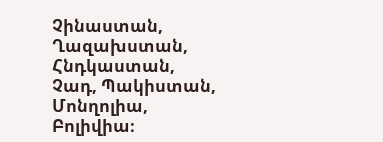Չինաստան, Ղազախստան, Հնդկաստան, Չադ, Պակիստան, Մոնղոլիա, Բոլիվիա։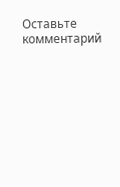Оставьте комментарий